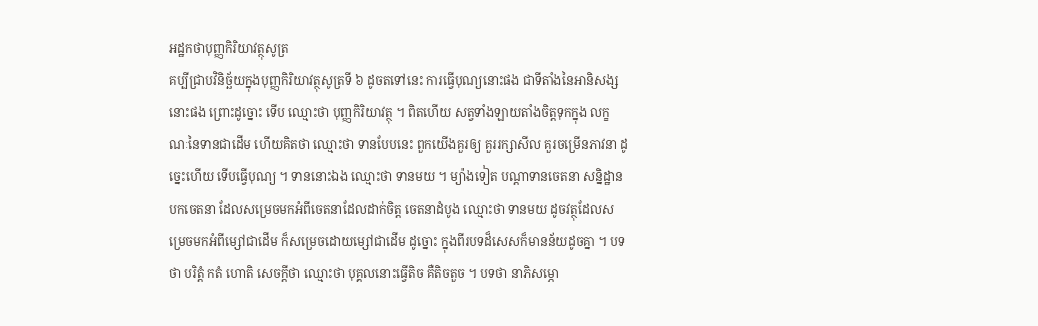អដ្ឋកថាបុញ្ញកិរិយាវត្ថុសូត្រ
គប្បីជ្រាបវិនិច្ឆ័យក្នុងបុញ្ញកិរិយាវត្ថុសូត្រទី ៦ ដូចតទៅនេះ ការធ្វើបុណ្យនោះផង ជាទីតាំងនៃអានិសង្សនោះផង ព្រោះដូច្នោះ ទើប ឈ្មោះថា បុញ្ញកិរិយាវត្ថុ ។ ពិតហើយ សត្វទាំងឡាយតាំងចិត្តទុកក្នុង លក្ខណៈនៃទានជាដើម ហើយគិតថា ឈ្មោះថា ទានបែបនេះ ពួកយើងគួរឲ្យ គួររក្សាសីល គួរចម្រើនភាវនា ដូច្នេះហើយ ទើបធ្វើបុណ្យ ។ ទាននោះឯង ឈ្មោះថា ទានមយ ។ ម្យ៉ាងទៀត បណ្តាទានចេតនា សន្និដ្ឋានបកចេតនា ដែលសម្រេចមកអំពីចេតនាដែលដាក់ចិត្ត ចេតនាដំបូង ឈ្មោះថា ទានមយ ដូចវត្ថុដែលសម្រេចមកអំពីម្សៅជាដើម ក៏សម្រេចដោយម្សៅជាដើម ដូច្នោះ ក្នុងពីរបទដ៏សេសក៏មានន័យដូចគ្នា ។ បទថា បរិត្តំ កតំ ហោតិ សេចក្តីថា ឈ្មោះថា បុគ្គលនោះធ្វើតិច គឺតិចតួច ។ បទថា នាភិសម្ភោ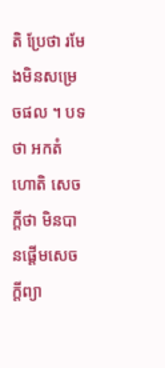តិ ប្រែថា រមែងមិនសម្រេចផល ។ បទថា អកតំ ហោតិ សេចក្តីថា មិនបានផ្តើមសេចក្តីព្យា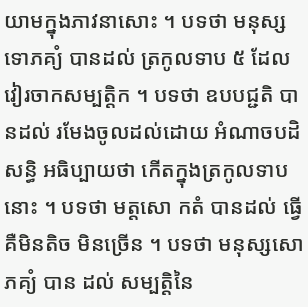យាមក្នុងភាវនាសោះ ។ បទថា មនុស្សទោភគ្យំ បានដល់ ត្រកូលទាប ៥ ដែលវៀរចាកសម្បត្តិក ។ បទថា ឧបបជ្ជតិ បានដល់ រមែងចូលដល់ដោយ អំណាចបដិសន្ធិ អធិប្បាយថា កើតក្នុងត្រកូលទាបនោះ ។ បទថា មត្តសោ កតំ បានដល់ ធ្វើ គឺមិនតិច មិនច្រើន ។ បទថា មនុស្សសោភគ្យំ បាន ដល់ សម្បត្តិនៃ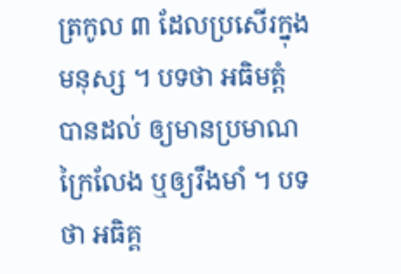ត្រកូល ៣ ដែលប្រសើរក្នុងមនុស្ស ។ បទថា អធិមត្តំ បានដល់ ឲ្យមានប្រមាណក្រៃលែង ឬឲ្យរឹងមាំ ។ បទថា អធិគ្គ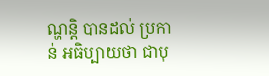ណ្ហន្តិ បានដល់ ប្រកាន់ អធិប្បាយថា ជាបុ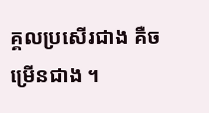គ្គលប្រសើរជាង គឺចម្រើនជាង ។